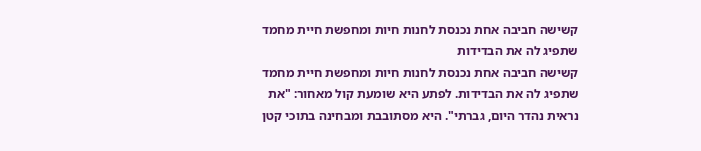קשישה חביבה אחת נכנסת לחנות חיות ומחפשת חיית מחמד שתפיג לה את הבדידות
קשישה חביבה אחת נכנסת לחנות חיות ומחפשת חיית מחמד שתפיג לה את הבדידות. לפתע היא שומעת קול מאחור: "את נראית נהדר היום, גברתי". היא מסתובבת ומבחינה בתוכי קטן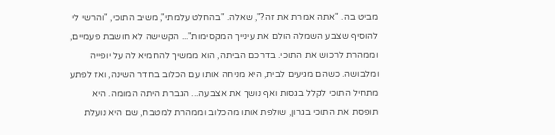מביט בה. "אתה אמרת את זה?", שאלה. "בהחלט עלמתי", משיב התוכי, "והרשי לי להוסיף שצבע השמלה הולם את עינייך המקסימות"... הקשישה לא חושבת פעמיים, וממהרת לרכוש את התוכי. בדרכם הביתה, הוא ממשיך להחמיא לה על יופייה ומלבושה. כשהם מגיעים לבית, היא מניחה אותו עם הכלוב בחדר השינה, ואז לפתע מתחיל התוכי לקלל בגסות ואף נושך את אצבעה... הגברת היתה המומה. היא תופסת את התוכי בגרון, שולפת אותו מהכלוב וממהרת למטבח, שם היא נועלת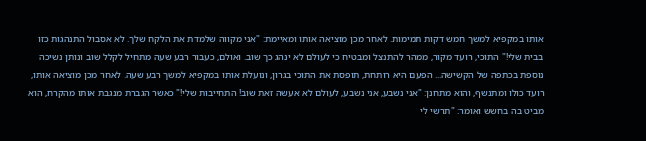אותו במקפיא למשך חמש דקות תמימות. לאחר מכן מוציאה אותו ומאיימת: "אני מקווה שלמדת את הלקח שלך. לא אסבול התנהגות כזו בבית שלי!" התוכי, רועד מקור, ממהר להתנצל ומבטיח כי לעולם לא ינהג כך שוב. ואולם, כעבור רבע שעה מתחיל לקלל שוב ונותן נשיכה נוספת בכתפה של הקשישה... הפעם היא רותחת, תופסת את התוכי בגרון, ונועלת אותו במקפיא למשך רבע שעה. לאחר מכן מוציאה אותו, רועד כולו ומתנשף, והוא מתחנן: "אני נשבע, אני נשבע, לעולם לא אעשה זאת שוב! התחייבות שלי!" כאשר הגברת מנגבת אותו מהקרח, הוא מביט בה בחשש ואומר: "תרשי לי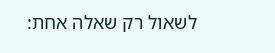לשאול רק שאלה אחת: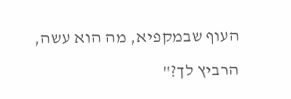העוף שבמקפיא, מה הוא עשה, הרביץ לך?"